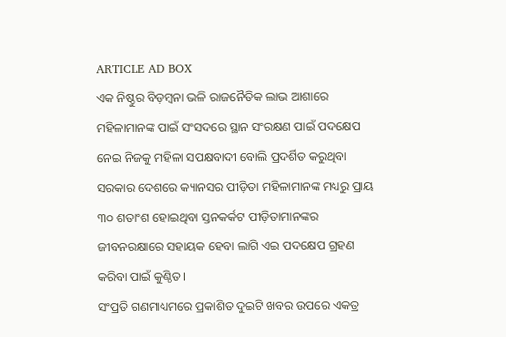ARTICLE AD BOX
ଏକ ନିଷ୍ଠୁର ବିଡ଼ମ୍ବନା ଭଳି ରାଜନୈତିକ ଲାଭ ଆଶାରେ ମହିଳାମାନଙ୍କ ପାଇଁ ସଂସଦରେ ସ୍ଥାନ ସଂରକ୍ଷଣ ପାଇଁ ପଦକ୍ଷେପ ନେଇ ନିଜକୁ ମହିଳା ସପକ୍ଷବାଦୀ ବୋଲି ପ୍ରଦର୍ଶିତ କରୁଥିବା ସରକାର ଦେଶରେ କ୍ୟାନସର ପୀଡ଼ିତା ମହିଳାମାନଙ୍କ ମଧ୍ୟରୁ ପ୍ରାୟ ୩୦ ଶତାଂଶ ହୋଇଥିବା ସ୍ତନକର୍କଟ ପୀଡ଼ିତାମାନଙ୍କର ଜୀବନରକ୍ଷାରେ ସହାୟକ ହେବା ଲାଗି ଏଇ ପଦକ୍ଷେପ ଗ୍ରହଣ କରିବା ପାଇଁ କୁଣ୍ଠିତ।
ସଂପ୍ରତି ଗଣମାଧ୍ୟମରେ ପ୍ରକାଶିତ ଦୁଇଟି ଖବର ଉପରେ ଏକତ୍ର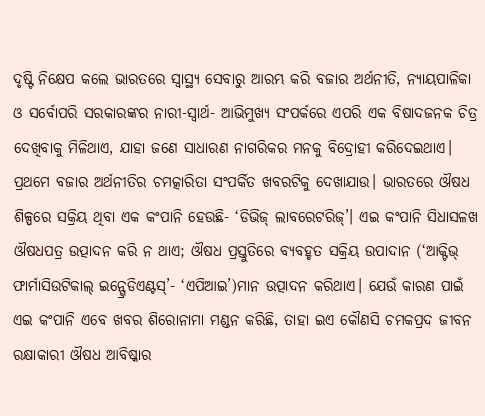ଦୃଷ୍ଟି ନିକ୍ଷେପ କଲେ ଭାରତରେ ସ୍ବାସ୍ଥ୍ୟ ସେବାରୁ ଆରମ୍ଭ କରି ବଜାର ଅର୍ଥନୀତି, ନ୍ୟାୟପାଳିକା ଓ ସର୍ବୋପରି ସରକାରଙ୍କର ନାରୀ-ସ୍ବାର୍ଥ- ଆଭିମୁଖ୍ୟ ସଂପର୍କରେ ଏପରି ଏକ ବିଷାଦଜନକ ଚିତ୍ର ଦେଖିବାକୁ ମିଳିଥାଏ, ଯାହା ଜଣେ ସାଧାରଣ ନାଗରିକର ମନକୁ ବିଦ୍ରୋହୀ କରିଦେଇଥାଏ।
ପ୍ରଥମେ ବଜାର ଅର୍ଥନୀତିର ଚମତ୍କାରିତା ସଂପର୍କିତ ଖବରଟିକୁ ଦେଖାଯାଉ। ଭାରତରେ ଔଷଧ ଶିଳ୍ପରେ ସକ୍ରିୟ ଥିବା ଏକ କଂପାନି ହେଉଛି- ‘ଡିଭିଜ୍ ଲାବରେଟରିଜ୍’। ଏଇ କଂପାନି ସିଧାସଳଖ ଔଷଧପତ୍ର ଉତ୍ପାଦନ କରି ନ ଥାଏ; ଔଷଧ ପ୍ରସ୍ତୁତିରେ ବ୍ୟବହୃତ ସକ୍ରିୟ ଉପାଦାନ (‘ଆକ୍ଟିଭ୍ ଫାର୍ମାସିଉଟିକାଲ୍ ଇନ୍ଗ୍ରେଡିଏଣ୍ଟସ୍’- ‘ଏପିଆଇ’)ମାନ ଉତ୍ପାଦନ କରିଥାଏ। ଯେଉଁ କାରଣ ପାଇଁ ଏଇ କଂପାନି ଏବେ ଖବର ଶିରୋନାମା ମଣ୍ଡନ କରିଛି, ତାହା ଇଏ କୌଣସି ଚମକପ୍ରଦ ଜୀବନ ରକ୍ଷାକାରୀ ଔଷଧ ଆବିଷ୍କାର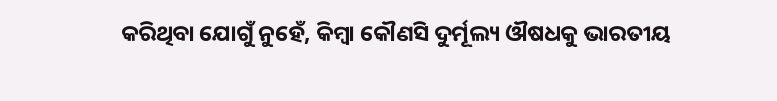କରିଥିବା ଯୋଗୁଁ ନୁହେଁ, କିମ୍ବା କୌଣସି ଦୁର୍ମୂଲ୍ୟ ଔଷଧକୁ ଭାରତୀୟ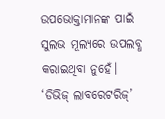ଉପଭୋକ୍ତାମାନଙ୍କ ପାଇଁ ସୁଲଭ ମୂଲ୍ୟରେ ଉପଲବ୍ଧ କରାଇଥିବା ନୁହେଁ। ‘ଡିଭିଜ୍ ଲାବରେଟରିଜ୍’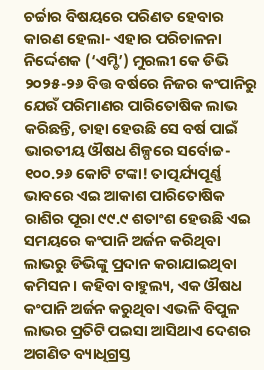ଚର୍ଚ୍ଚାର ବିଷୟରେ ପରିଣତ ହେବାର କାରଣ ହେଲା- ଏହାର ପରିଚାଳନା ନିର୍ଦ୍ଦେଶକ (‘ଏମ୍ଡି’) ମୁରଲୀ କେ ଡିଭି ୨୦୨୫-୨୬ ବିତ୍ତ ବର୍ଷରେ ନିଜର କଂପାନିରୁ ଯେଉଁ ପରିମାଣର ପାରିତୋଷିକ ଲାଭ କରିଛନ୍ତି, ତାହା ହେଉଛି ସେ ବର୍ଷ ପାଇଁ ଭାରତୀୟ ଔଷଧ ଶିଳ୍ପରେ ସର୍ବୋଚ୍ଚ- ୧୦୦.୨୬ କୋଟି ଟଙ୍କା! ତାତ୍ପର୍ଯ୍ୟପୂର୍ଣ୍ଣ ଭାବରେ ଏଇ ଆକାଶ ପାରିତୋଷିକ ରାଶିର ପୂରା ୯୯.୯ ଶତାଂଶ ହେଉଛି ଏଇ ସମୟରେ କଂପାନି ଅର୍ଜନ କରିଥିବା ଲାଭରୁ ଡିଭିଙ୍କୁ ପ୍ରଦାନ କରାଯାଇଥିବା କମିସନ। କହିବା ବାହୁଲ୍ୟ, ଏକ ଔଷଧ କଂପାନି ଅର୍ଜନ କରୁଥିବା ଏଭଳି ବିପୁଳ ଲାଭର ପ୍ରତିଟି ପଇସା ଆସିଥାଏ ଦେଶର ଅଗଣିତ ବ୍ୟାଧିଗ୍ରସ୍ତ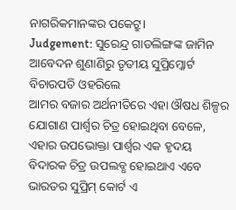ନାଗରିକମାନଙ୍କର ପକେଟ୍ରୁ।
Judgement: ସୁରେନ୍ଦ୍ର ଗାଡଲିଙ୍ଗଙ୍କ ଜାମିନ ଆବେଦନ ଶୁଣାଣିରୁ ତୃତୀୟ ସୁପ୍ରିମ୍କୋର୍ଟ ବିଚାରପତି ଓହରିଲେ
ଆମର ବଜାର ଅର୍ଥନୀତିରେ ଏହା ଔଷଧ ଶିଳ୍ପର ଯୋଗାଣ ପାର୍ଶ୍ବର ଚିତ୍ର ହୋଇଥିବା ବେଳେ, ଏହାର ଉପଭୋକ୍ତା ପାର୍ଶ୍ବର ଏକ ହୃଦୟ ବିଦାରକ ଚିତ୍ର ଉପଲବ୍ଧ ହୋଇଥାଏ ଏବେ ଭାରତର ସୁପ୍ରିମ୍ କୋର୍ଟ ଏ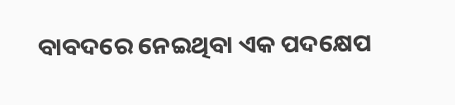ବାବଦରେ ନେଇଥିବା ଏକ ପଦକ୍ଷେପ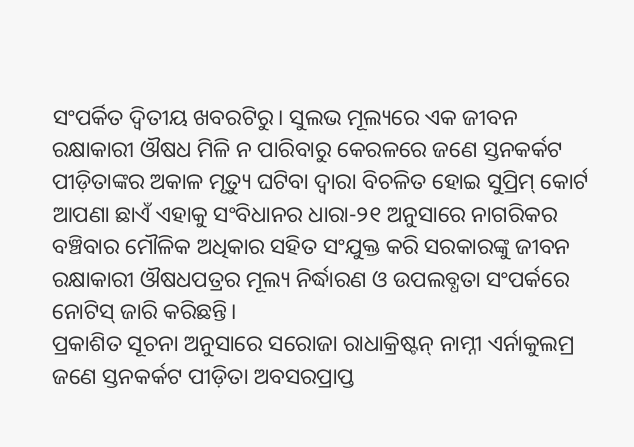ସଂପର୍କିତ ଦ୍ବିତୀୟ ଖବରଟିରୁ। ସୁଲଭ ମୂଲ୍ୟରେ ଏକ ଜୀବନ ରକ୍ଷାକାରୀ ଔଷଧ ମିଳି ନ ପାରିବାରୁ କେରଳରେ ଜଣେ ସ୍ତନକର୍କଟ ପୀଡ଼ିତାଙ୍କର ଅକାଳ ମୃତ୍ୟୁ ଘଟିବା ଦ୍ବାରା ବିଚଳିତ ହୋଇ ସୁପ୍ରିମ୍ କୋର୍ଟ ଆପଣା ଛାଏଁ ଏହାକୁ ସଂବିଧାନର ଧାରା-୨୧ ଅନୁସାରେ ନାଗରିକର ବଞ୍ଚିବାର ମୌଳିକ ଅଧିକାର ସହିତ ସଂଯୁକ୍ତ କରି ସରକାରଙ୍କୁ ଜୀବନ ରକ୍ଷାକାରୀ ଔଷଧପତ୍ରର ମୂଲ୍ୟ ନିର୍ଦ୍ଧାରଣ ଓ ଉପଲବ୍ଧତା ସଂପର୍କରେ ନୋଟିସ୍ ଜାରି କରିଛନ୍ତି।
ପ୍ରକାଶିତ ସୂଚନା ଅନୁସାରେ ସରୋଜା ରାଧାକ୍ରିଷ୍ଟନ୍ ନାମ୍ନୀ ଏର୍ନାକୁଲମ୍ର ଜଣେ ସ୍ତନକର୍କଟ ପୀଡ଼ିତା ଅବସରପ୍ରାପ୍ତ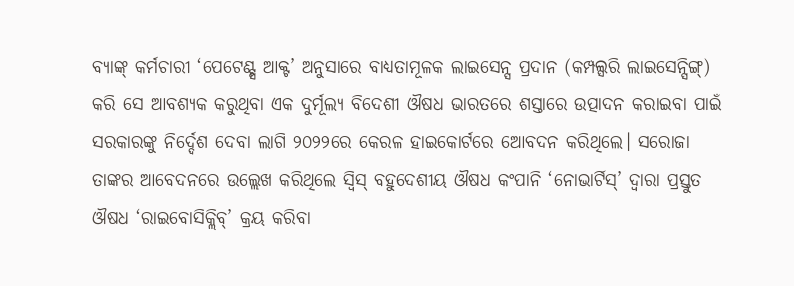ବ୍ୟାଙ୍କ୍ କର୍ମଚାରୀ ‘ପେଟେଣ୍ଟ୍ସ ଆକ୍ଟ’ ଅନୁସାରେ ବାଧ୍ୟତାମୂଳକ ଲାଇସେନ୍ସ ପ୍ରଦାନ (କମ୍ପଲ୍ସରି ଲାଇସେନ୍ସିଙ୍ଗ୍) କରି ସେ ଆବଶ୍ୟକ କରୁଥିବା ଏକ ଦୁର୍ମୂଲ୍ୟ ବିଦେଶୀ ଔଷଧ ଭାରତରେ ଶସ୍ତାରେ ଉତ୍ପାଦନ କରାଇବା ପାଇଁ ସରକାରଙ୍କୁ ନିର୍ଦ୍ଦେଶ ଦେବା ଲାଗି ୨୦୨୨ରେ କେରଳ ହାଇକୋର୍ଟରେ ଆେବଦନ କରିଥିଲେ। ସରୋଜା ତାଙ୍କର ଆବେଦନରେ ଉଲ୍ଲେଖ କରିଥିଲେ ସ୍ବିସ୍ ବହୁଦେଶୀୟ ଔଷଧ କଂପାନି ‘ନୋଭାର୍ଟିସ୍’ ଦ୍ବାରା ପ୍ରସ୍ତୁତ ଔଷଧ ‘ରାଇବୋସିକ୍ଲିବ୍’ କ୍ରୟ କରିବା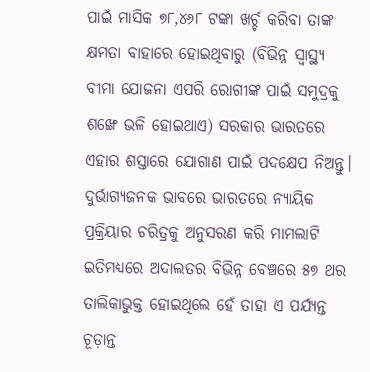ପାଇଁ ମାସିକ ୭୮,୪୬୮ ଟଙ୍କା ଖର୍ଚ୍ଚ କରିବା ତାଙ୍କ କ୍ଷମତା ବାହାରେ ହୋଇଥିବାରୁ (ବିଭିନ୍ନ ସ୍ବାସ୍ଥ୍ୟ ବୀମା ଯୋଜନା ଏପରି ରୋଗୀଙ୍କ ପାଇଁ ସମୁଦ୍ରକୁ ଶଙ୍ଖେ ଭଳି ହୋଇଥାଏ) ସରକାର ଭାରତରେ ଏହାର ଶସ୍ତାରେ ଯୋଗାଣ ପାଇଁ ପଦକ୍ଷେପ ନିଅନ୍ତୁ। ଦୁର୍ଭାଗ୍ୟଜନକ ଭାବରେ ଭାରତରେ ନ୍ୟାୟିକ ପ୍ରକ୍ରିୟାର ଚରିତ୍ରକୁ ଅନୁସରଣ କରି ମାମଲାଟି ଇତିମଧ୍ୟରେ ଅଦାଲତର ବିଭିନ୍ନ ବେଞ୍ଚରେ ୫୭ ଥର ତାଲିକାଭୁକ୍ତ ହୋଇଥିଲେ ହେଁ ତାହା ଏ ପର୍ଯ୍ୟନ୍ତ ଚୂଡ଼ାନ୍ତ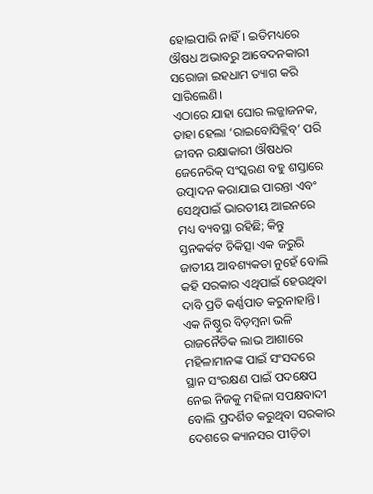ହୋଇପାରି ନାହିଁ। ଇତିମଧ୍ୟରେ ଔଷଧ ଅଭାବରୁ ଆବେଦନକାରୀ ସରୋଜା ଇହଧାମ ତ୍ୟାଗ କରି ସାରିଲେଣି।
ଏଠାରେ ଯାହା ଘୋର ଲଜ୍ଜାଜନକ, ତାହା ହେଲା ‘ରାଇବୋସିକ୍ଲିବ୍’ ପରି ଜୀବନ ରକ୍ଷାକାରୀ ଔଷଧର ଜେନେରିକ୍ ସଂସ୍କରଣ ବହୁ ଶସ୍ତାରେ ଉତ୍ପାଦନ କରାଯାଇ ପାରନ୍ତା ଏବଂ ସେଥିପାଇଁ ଭାରତୀୟ ଆଇନରେ ମଧ୍ୟ ବ୍ୟବସ୍ଥା ରହିଛି; କିନ୍ତୁ ସ୍ତନକର୍କଟ ଚିକିତ୍ସା ଏକ ଜରୁରି ଜାତୀୟ ଆବଶ୍ୟକତା ନୁହେଁ ବୋଲି କହି ସରକାର ଏଥିପାଇଁ ହେଉଥିବା ଦାବି ପ୍ରତି କର୍ଣ୍ଣପାତ କରୁନାହାନ୍ତି। ଏକ ନିଷ୍ଠୁର ବିଡ଼ମ୍ବନା ଭଳି ରାଜନୈତିକ ଲାଭ ଆଶାରେ ମହିଳାମାନଙ୍କ ପାଇଁ ସଂସଦରେ ସ୍ଥାନ ସଂରକ୍ଷଣ ପାଇଁ ପଦକ୍ଷେପ ନେଇ ନିଜକୁ ମହିଳା ସପକ୍ଷବାଦୀ ବୋଲି ପ୍ରଦର୍ଶିତ କରୁଥିବା ସରକାର ଦେଶରେ କ୍ୟାନସର ପୀଡ଼ିତା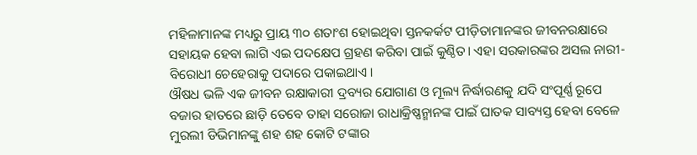ମହିଳାମାନଙ୍କ ମଧ୍ୟରୁ ପ୍ରାୟ ୩୦ ଶତାଂଶ ହୋଇଥିବା ସ୍ତନକର୍କଟ ପୀଡ଼ିତାମାନଙ୍କର ଜୀବନରକ୍ଷାରେ ସହାୟକ ହେବା ଲାଗି ଏଇ ପଦକ୍ଷେପ ଗ୍ରହଣ କରିବା ପାଇଁ କୁଣ୍ଠିତ। ଏହା ସରକାରଙ୍କର ଅସଲ ନାରୀ-ବିରୋଧୀ ଚେହେରାକୁ ପଦାରେ ପକାଇଥାଏ।
ଔଷଧ ଭଳି ଏକ ଜୀବନ ରକ୍ଷାକାରୀ ଦ୍ରବ୍ୟର ଯୋଗାଣ ଓ ମୂଲ୍ୟ ନିର୍ଦ୍ଧାରଣକୁ ଯଦି ସଂପୂର୍ଣ୍ଣ ରୂପେ ବଜାର ହାତରେ ଛାଡ଼ି ତେବେ ତାହା ସରୋଜା ରାଧାକ୍ରିଷ୍ଣନ୍ମାନଙ୍କ ପାଇଁ ଘାତକ ସାବ୍ୟସ୍ତ ହେବା ବେଳେ ମୁରଲୀ ଡିଭିମାନଙ୍କୁ ଶହ ଶହ କୋଟି ଟଙ୍କାର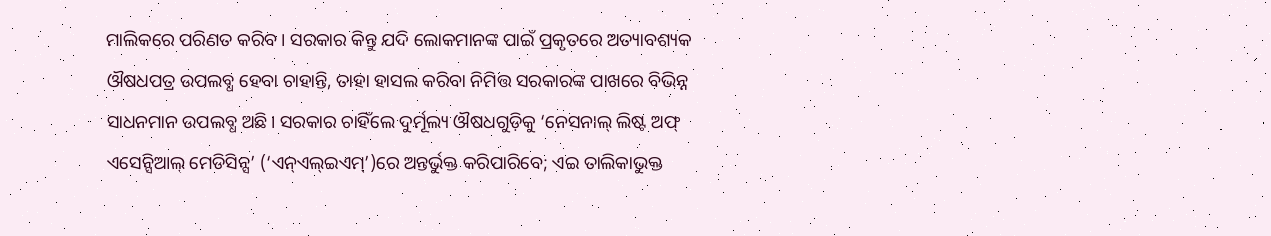ମାଲିକରେ ପରିଣତ କରିବ। ସରକାର କିନ୍ତୁ ଯଦି ଲୋକମାନଙ୍କ ପାଇଁ ପ୍ରକୃତରେ ଅତ୍ୟାବଶ୍ୟକ ଔଷଧପତ୍ର ଉପଲବ୍ଧ ହେବା ଚାହାନ୍ତି, ତାହା ହାସଲ କରିବା ନିମିତ୍ତ ସରକାରଙ୍କ ପାଖରେ ବିଭିନ୍ନ ସାଧନମାନ ଉପଲବ୍ଧ ଅଛି। ସରକାର ଚାହିଁଲେ ଦୁର୍ମୂଲ୍ୟ ଔଷଧଗୁଡ଼ିକୁ ‘ନେସନାଲ୍ ଲିଷ୍ଟ ଅଫ୍ ଏସେନ୍ସିଆଲ୍ ମେଡିସିନ୍ସ’ (‘ଏନ୍ଏଲ୍ଇଏମ୍’)ରେ ଅନ୍ତର୍ଭୁକ୍ତ କରିପାରିବେ; ଏଇ ତାଲିକାଭୁକ୍ତ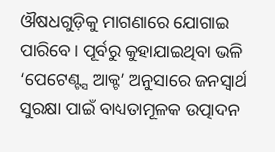ଔଷଧଗୁଡ଼ିକୁ ମାଗଣାରେ ଯୋଗାଇ ପାରିବେ। ପୂର୍ବରୁ କୁହାଯାଇଥିବା ଭଳି ‘ପେଟେଣ୍ଟ୍ସ ଆକ୍ଟ’ ଅନୁସାରେ ଜନସ୍ବାର୍ଥ ସୁରକ୍ଷା ପାଇଁ ବାଧ୍ୟତାମୂଳକ ଉତ୍ପାଦନ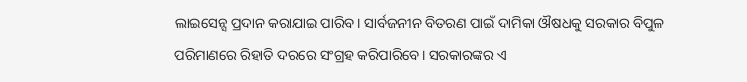ଲାଇସେନ୍ସ ପ୍ରଦାନ କରାଯାଇ ପାରିବ। ସାର୍ବଜନୀନ ବିତରଣ ପାଇଁ ଦାମିକା ଔଷଧକୁ ସରକାର ବିପୁଳ ପରିମାଣରେ ରିହାତି ଦରରେ ସଂଗ୍ରହ କରିପାରିବେ। ସରକାରଙ୍କର ଏ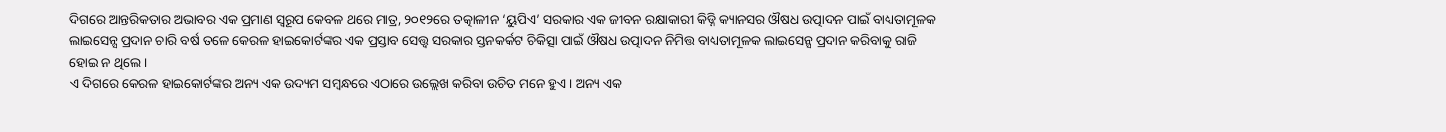ଦିଗରେ ଆନ୍ତରିକତାର ଅଭାବର ଏକ ପ୍ରମାଣ ସ୍ବରୂପ କେବଳ ଥରେ ମାତ୍ର, ୨୦୧୨ରେ ତତ୍କାଳୀନ ‘ୟୁପିଏ’ ସରକାର ଏକ ଜୀବନ ରକ୍ଷାକାରୀ କିଡ୍ନି କ୍ୟାନସର ଔଷଧ ଉତ୍ପାଦନ ପାଇଁ ବାଧ୍ୟତାମୂଳକ ଲାଇସେନ୍ସ ପ୍ରଦାନ ଚାରି ବର୍ଷ ତଳେ କେରଳ ହାଇକୋର୍ଟଙ୍କର ଏକ ପ୍ରସ୍ତାବ ସେତ୍ତ୍ବ ସରକାର ସ୍ତନକର୍କଟ ଚିକିତ୍ସା ପାଇଁ ଔଷଧ ଉତ୍ପାଦନ ନିମିତ୍ତ ବାଧ୍ୟତାମୂଳକ ଲାଇସେନ୍ସ ପ୍ରଦାନ କରିବାକୁ ରାଜି ହୋଇ ନ ଥିଲେ।
ଏ ଦିଗରେ କେରଳ ହାଇକୋର୍ଟଙ୍କର ଅନ୍ୟ ଏକ ଉଦ୍ୟମ ସମ୍ବନ୍ଧରେ ଏଠାରେ ଉଲ୍ଲେଖ କରିବା ଉଚିତ ମନେ ହୁଏ। ଅନ୍ୟ ଏକ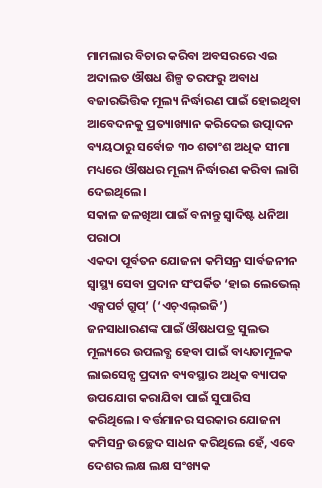ମାମଲାର ବିଚାର କରିବା ଅବସରରେ ଏଇ ଅଦାଲତ ଔଷଧ ଶିଳ୍ପ ତରଫରୁ ଅବାଧ ବଜାରଭିତ୍ତିକ ମୂଲ୍ୟ ନିର୍ଦ୍ଧାରଣ ପାଇଁ ହୋଇଥିବା ଆବେଦନକୁ ପ୍ରତ୍ୟାଖ୍ୟାନ କରିଦେଇ ଉତ୍ପାଦନ ବ୍ୟୟଠାରୁ ସର୍ବୋଚ୍ଚ ୩୦ ଶତାଂଶ ଅଧିକ ସୀମା ମଧ୍ୟରେ ଔଷଧର ମୂଲ୍ୟ ନିର୍ଦ୍ଧାରଣ କରିବା ଲାଗି ଦେଇଥିଲେ।
ସକାଳ ଜଳଖିଆ ପାଇଁ ବନାନ୍ତୁ ସ୍ୱାଦିଷ୍ଟ ଧନିଆ ପରାଠା
ଏକଦା ପୂର୍ବତନ ଯୋଜନା କମିସନ୍ର ସାର୍ବଜନୀନ ସ୍ବାସ୍ଥ୍ୟ ସେବା ପ୍ରଦାନ ସଂପର୍କିତ ‘ହାଇ ଲେଭେଲ୍ ଏକ୍ସପର୍ଟ ଗ୍ରୁପ୍’ (‘ଏଚ୍ଏଲ୍ଇଜି’) ଜନସାଧାରଣଙ୍କ ପାଇଁ ଔଷଧପତ୍ର ସୁଲଭ ମୂଲ୍ୟରେ ଉପଲବ୍ଧ ହେବା ପାଇଁ ବାଧ୍ୟତାମୂଳକ ଲାଇସେନ୍ସ ପ୍ରଦାନ ବ୍ୟବସ୍ଥାର ଅଧିକ ବ୍ୟାପକ ଉପଯୋଗ କରାଯିବା ପାଇଁ ସୁପାରିସ କରିଥିଲେ। ବର୍ତ୍ତମାନର ସରକାର ଯୋଜନା କମିସନ୍ର ଉଚ୍ଛେଦ ସାଧନ କରିଥିଲେ ହେଁ, ଏବେ ଦେଶର ଲକ୍ଷ ଲକ୍ଷ ସଂଖ୍ୟକ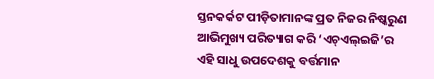ସ୍ତନକର୍କଟ ପୀଡ଼ିତାମାନଙ୍କ ପ୍ରତ ନିଜର ନିଷ୍କରୁଣ ଆଭିମୁଖ୍ୟ ପରିତ୍ୟାଗ କରି ‘ଏଚ୍ଏଲ୍ଇଜି’ର ଏହି ସାଧୁ ଉପଦେଶକୁ ବର୍ତ୍ତମାନ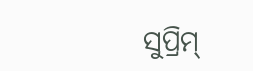ସୁପ୍ରିମ୍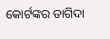କୋର୍ଟଙ୍କର ତାଗିଦା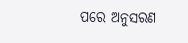ପରେ ଅନୁସରଣ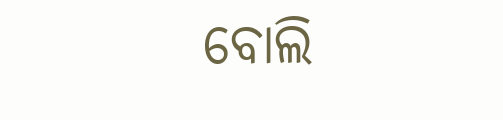ବୋଲି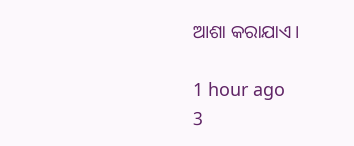ଆଶା କରାଯାଏ।

1 hour ago
3